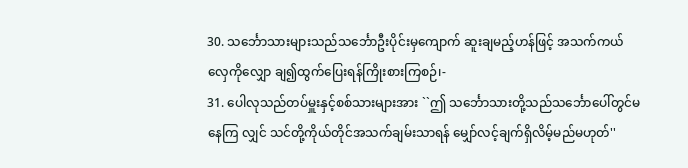30. သင်္ဘောသားများသည်သင်္ဘောဦးပိုင်းမှကျောက် ဆူးချမည့်ဟန်ဖြင့် အသက်ကယ်လှေကိုလျှော ချ၍ထွက်ပြေးရန်ကြိုးစားကြစဉ်၊-
31. ပေါလုသည်တပ်မှူးနှင့်စစ်သားများအား ``ဤ သင်္ဘောသားတို့သည်သင်္ဘောပေါ်တွင်မနေကြ လျှင် သင်တို့ကိုယ်တိုင်အသက်ချမ်းသာရန် မျှော်လင့်ချက်ရှိလိမ့်မည်မဟုတ်''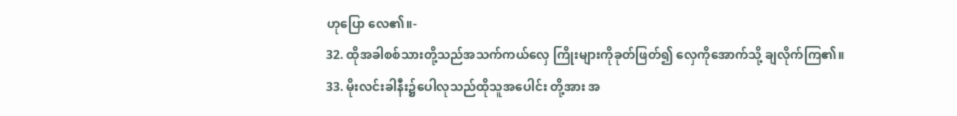ဟုပြော လေ၏။-
32. ထိုအခါစစ်သားတို့သည်အသက်ကယ်လှေ ကြိုးများကိုခုတ်ဖြတ်၍ လှေကိုအောက်သို့ ချလိုက်ကြ၏။
33. မိုးလင်းခါနီး၌ပေါလုသည်ထိုသူအပေါင်း တို့အား အ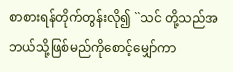စာစားရန်တိုက်တွန်းလို၍ ``သင် တို့သည်အဘယ်သို့ဖြစ်မည်ကိုစောင့်မျှော်ကာ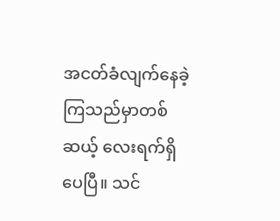အငတ်ခံလျက်နေခဲ့ကြသည်မှာတစ်ဆယ့် လေးရက်ရှိပေပြီ။ သင်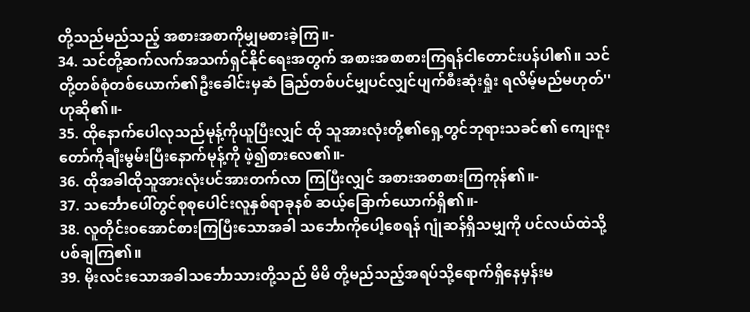တို့သည်မည်သည့် အစားအစာကိုမျှမစားခဲ့ကြ။-
34. သင်တို့ဆက်လက်အသက်ရှင်နိုင်ရေးအတွက် အစားအစာစားကြရန်ငါတောင်းပန်ပါ၏။ သင်တို့တစ်စုံတစ်ယောက်၏ဦးခေါင်းမှဆံ ခြည်တစ်ပင်မျှပင်လျှင်ပျက်စီးဆုံးရှုံး ရလိမ့်မည်မဟုတ်'' ဟုဆို၏။-
35. ထိုနောက်ပေါလုသည်မုန့်ကိုယူပြီးလျှင် ထို သူအားလုံးတို့၏ရှေ့တွင်ဘုရားသခင်၏ ကျေးဇူးတော်ကိုချီးမွမ်းပြီးနောက်မုန့်ကို ဖဲ့၍စားလေ၏။-
36. ထိုအခါထိုသူအားလုံးပင်အားတက်လာ ကြပြီးလျှင် အစားအစာစားကြကုန်၏။-
37. သင်္ဘောပေါ်တွင်စုစုပေါင်းလူနှစ်ရာခုနစ် ဆယ့်ခြောက်ယောက်ရှိ၏။-
38. လူတိုင်းဝအောင်စားကြပြီးသောအခါ သင်္ဘောကိုပေါ့စေရန် ဂျုံဆန်ရှိသမျှကို ပင်လယ်ထဲသို့ပစ်ချကြ၏။
39. မိုးလင်းသောအခါသင်္ဘောသားတို့သည် မိမိ တို့မည်သည့်အရပ်သို့ရောက်ရှိနေမှန်းမ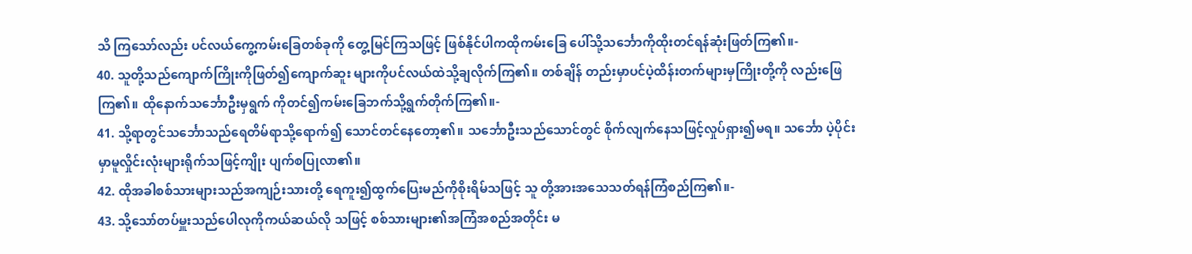သိ ကြသော်လည်း ပင်လယ်ကွေ့ကမ်းခြေတစ်ခုကို တွေ့မြင်ကြသဖြင့် ဖြစ်နိုင်ပါကထိုကမ်းခြေ ပေါ်သို့သင်္ဘောကိုထိုးတင်ရန်ဆုံးဖြတ်ကြ၏။-
40. သူတို့သည်ကျောက်ကြိုးကိုဖြတ်၍ကျောက်ဆူး များကိုပင်လယ်ထဲသို့ချလိုက်ကြ၏။ တစ်ချိန် တည်းမှာပင်ပဲ့ထိန်းတက်များမှကြိုးတို့ကို လည်းဖြေကြ၏။ ထိုနောက်သင်္ဘောဦးမှရွက် ကိုတင်၍ကမ်းခြေဘက်သို့ရွက်တိုက်ကြ၏။-
41. သို့ရာတွင်သင်္ဘောသည်ရေတိမ်ရာသို့ရောက်၍ သောင်တင်နေတော့၏။ သင်္ဘောဦးသည်သောင်တွင် စိုက်လျက်နေသဖြင့်လှုပ်ရှား၍မရ။ သင်္ဘော ပဲ့ပိုင်းမှာမူလှိုင်းလုံးများရိုက်သဖြင့်ကျိုး ပျက်စပြုလာ၏။
42. ထိုအခါစစ်သားများသည်အကျဉ်းသားတို့ ရေကူး၍ထွက်ပြေးမည်ကိုစိုးရိမ်သဖြင့် သူ တို့အားအသေသတ်ရန်ကြံစည်ကြ၏။-
43. သို့သော်တပ်မှူးသည်ပေါလုကိုကယ်ဆယ်လို သဖြင့် စစ်သားများ၏အကြံအစည်အတိုင်း မ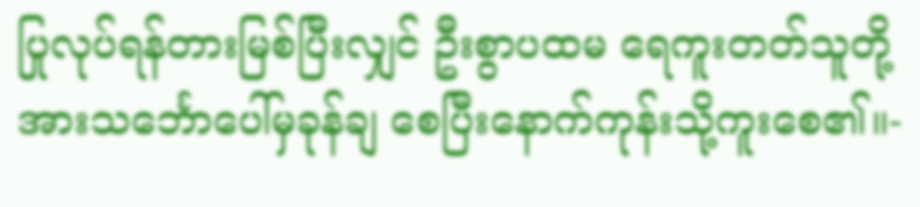ပြုလုပ်ရန်တားမြစ်ပြီးလျှင် ဦးစွာပထမ ရေကူးတတ်သူတို့အားသင်္ဘောပေါ်မှခုန်ချ စေပြီးနောက်ကုန်းသို့ကူးစေ၏။-